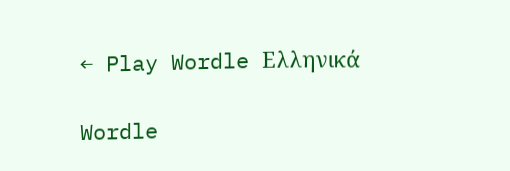← Play Wordle Ελληνικά

Wordle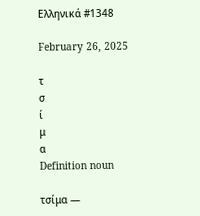Ελληνικά #1348

February 26, 2025

τ
σ
ί
μ
α
Definition noun

τσίμα —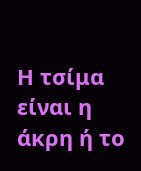Η τσίμα είναι η άκρη ή το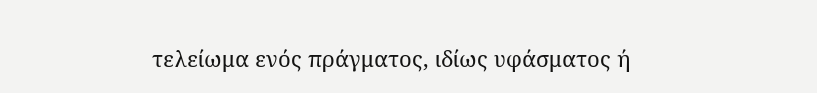τελείωμα ενός πράγματος, ιδίως υφάσματος ή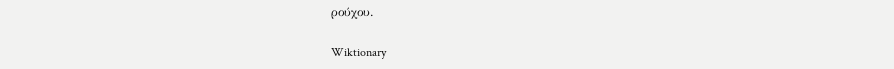ρούχου.

Wiktionary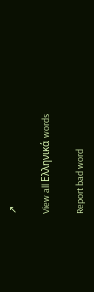↗

View all Ελληνικά words

Report bad word